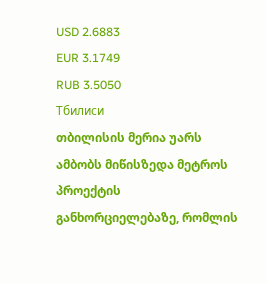USD 2.6883
EUR 3.1749
RUB 3.5050
Тбилиси
თბილისის მერია უარს ამბობს მიწისზედა მეტროს პროექტის განხორციელებაზე, რომლის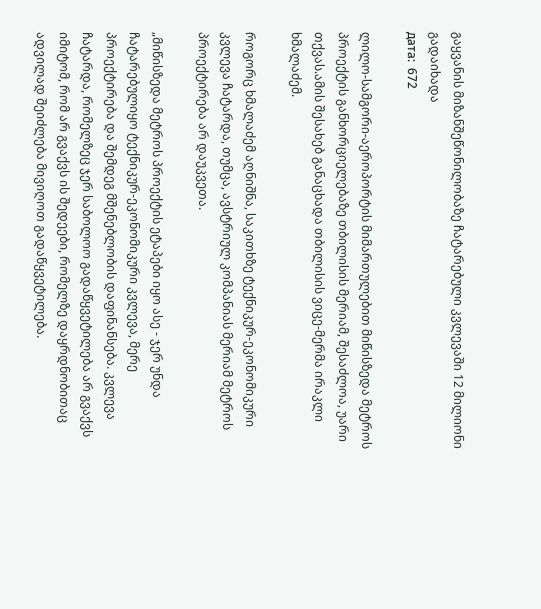გაყვანის მიზანშეწონილობაზე ჩატარებული კვლევაში 12 მილიონი გადაიხადა
дата:  672

ლილო-სამგორი-აეროპორტის მიმართულებით მიწისზედა მეტროს პროექტის განხორციელებაზე თბილისის მერიამ, შესაძლოა, უარი თქვას.ამის შესახებ განაცხადა თბილისის ვიცე-მერმა ირაკლი ხმალაძემ.

როგორც ხმალაძემ აღნიშნა, საკითხზე ტექნიკურ-ეკონომიკური კვლევა ჩატარდა, თუმცა, ავსტრიულ კომპანიას მერიამ მეტროს პროექტირება არ დაუკვეთა.

„მიწისზედა მეტროს პროექტის ეტაპები იყო ასე - ჯერ უნდა ჩატარებულიყო ტექნიკურ-ეკონომიკური კვლევა, მერე პროექტირება და შემდეგ მშენებლობის დაფინანსება. კვლევა ჩატარდა, რომელზეც ჯერ საბოლოო გადაწყვეტილება არ გვაქვს იმიტომ, რომ არ გვაქვს ის შედეები, რომელზე დაყრდნობითაც ადვილად შეიძლება მივიღოთ გადაწყვეტილება.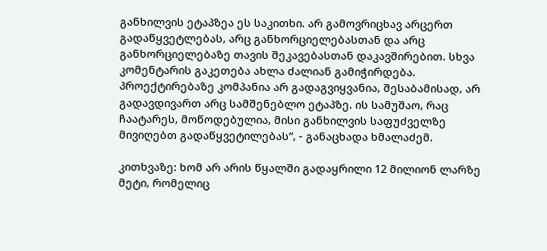განხილვის ეტაპზეა ეს საკითხი. არ გამოვრიცხავ არცერთ გადაწყვეტლებას, არც განხორციელებასთან და არც განხორციელებაზე თავის შეკავებასთან დაკავშირებით. სხვა კომენტარის გაკეთება ახლა ძალიან გამიჭირდება. პროექტირებაზე კომპანია არ გადაგვიყვანია, შესაბამისად, არ გადავდივართ არც სამშენებლო ეტაპზე. ის სამუშაო, რაც ჩაატარეს, მოწოდებულია, მისი განხილვის საფუძველზე მივიღებთ გადაწყვეტილებას“, - განაცხადა ხმალაძემ.

კითხვაზე: ხომ არ არის წყალში გადაყრილი 12 მილიონ ლარზე მეტი, რომელიც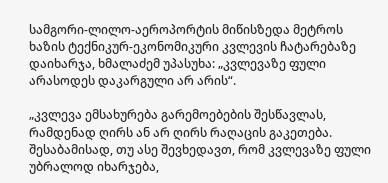სამგორი-ლილო-აეროპორტის მიწისზედა მეტროს ხაზის ტექნიკურ-ეკონომიკური კვლევის ჩატარებაზე დაიხარჯა, ხმალაძემ უპასუხა: „კვლევაზე ფული არასოდეს დაკარგული არ არის“.

„კვლევა ემსახურება გარემოებების შესწავლას, რამდენად ღირს ან არ ღირს რაღაცის გაკეთება. შესაბამისად, თუ ასე შევხედავთ, რომ კვლევაზე ფული უბრალოდ იხარჯება,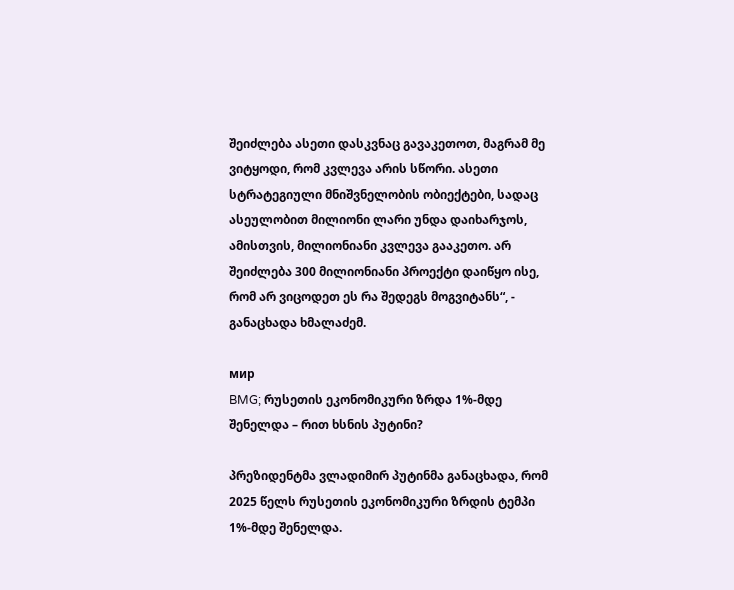შეიძლება ასეთი დასკვნაც გავაკეთოთ, მაგრამ მე ვიტყოდი, რომ კვლევა არის სწორი. ასეთი სტრატეგიული მნიშვნელობის ობიექტები, სადაც ასეულობით მილიონი ლარი უნდა დაიხარჯოს, ამისთვის, მილიონიანი კვლევა გააკეთო. არ შეიძლება 300 მილიონიანი პროექტი დაიწყო ისე, რომ არ ვიცოდეთ ეს რა შედეგს მოგვიტანს“, - განაცხადა ხმალაძემ.

мир
BMG; რუსეთის ეკონომიკური ზრდა 1%-მდე შენელდა – რით ხსნის პუტინი?

პრეზიდენტმა ვლადიმირ პუტინმა განაცხადა, რომ 2025 წელს რუსეთის ეკონომიკური ზრდის ტემპი 1%-მდე შენელდა.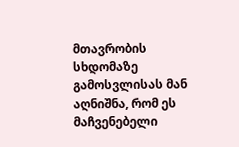მთავრობის სხდომაზე გამოსვლისას მან აღნიშნა, რომ ეს მაჩვენებელი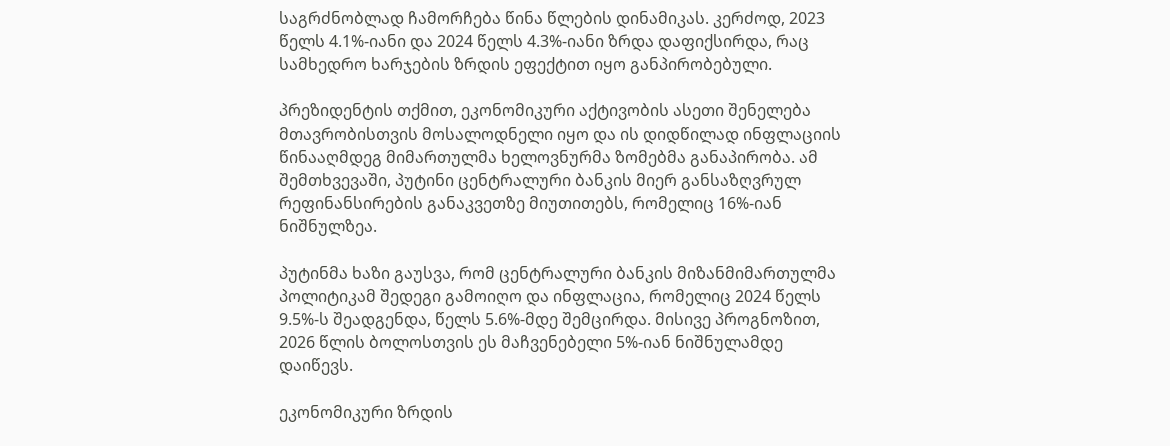საგრძნობლად ჩამორჩება წინა წლების დინამიკას. კერძოდ, 2023 წელს 4.1%-იანი და 2024 წელს 4.3%-იანი ზრდა დაფიქსირდა, რაც სამხედრო ხარჯების ზრდის ეფექტით იყო განპირობებული.

პრეზიდენტის თქმით, ეკონომიკური აქტივობის ასეთი შენელება მთავრობისთვის მოსალოდნელი იყო და ის დიდწილად ინფლაციის წინააღმდეგ მიმართულმა ხელოვნურმა ზომებმა განაპირობა. ამ შემთხვევაში, პუტინი ცენტრალური ბანკის მიერ განსაზღვრულ რეფინანსირების განაკვეთზე მიუთითებს, რომელიც 16%-იან ნიშნულზეა.

პუტინმა ხაზი გაუსვა, რომ ცენტრალური ბანკის მიზანმიმართულმა პოლიტიკამ შედეგი გამოიღო და ინფლაცია, რომელიც 2024 წელს 9.5%-ს შეადგენდა, წელს 5.6%-მდე შემცირდა. მისივე პროგნოზით, 2026 წლის ბოლოსთვის ეს მაჩვენებელი 5%-იან ნიშნულამდე დაიწევს.

ეკონომიკური ზრდის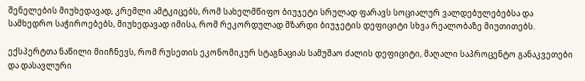შენელების მიუხედავად, კრემლი ამტკიცებს, რომ სახელმწიფო ბიუჯეტი სრულად ფარავს სოციალურ ვალდებულებებსა და სამხედრო საჭიროებებს, მიუხედავად იმისა, რომ რეკორდულად მზარდი ბიუჯეტის დეფიციტი სხვა რეალობაზე მიუთითებს.

ექსპერტთა ნაწილი მიიჩნევს, რომ რუსეთის ეკონომიკურ სტაგნაციას სამუშაო ძალის დეფიციტი, მაღალი საპროცენტო განაკვეთები და დასავლური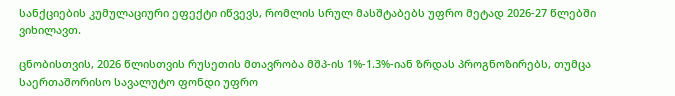სანქციების კუმულაციური ეფექტი იწვევს, რომლის სრულ მასშტაბებს უფრო მეტად 2026-27 წლებში ვიხილავთ.

ცნობისთვის, 2026 წლისთვის რუსეთის მთავრობა მშპ-ის 1%-1.3%-იან ზრდას პროგნოზირებს, თუმცა საერთაშორისო სავალუტო ფონდი უფრო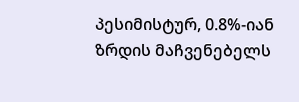პესიმისტურ, 0.8%-იან ზრდის მაჩვენებელს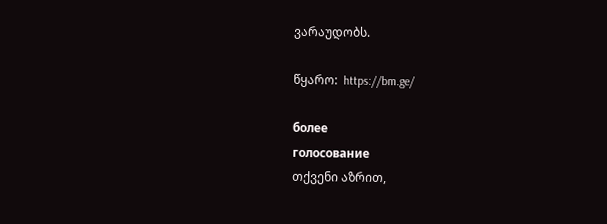ვარაუდობს.

წყარო:  https://bm.ge/

более
голосование
თქვენი აზრით,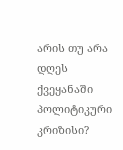არის თუ არა დღეს ქვეყანაში პოლიტიკური კრიზისი?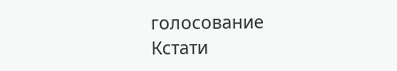голосование
Кстати